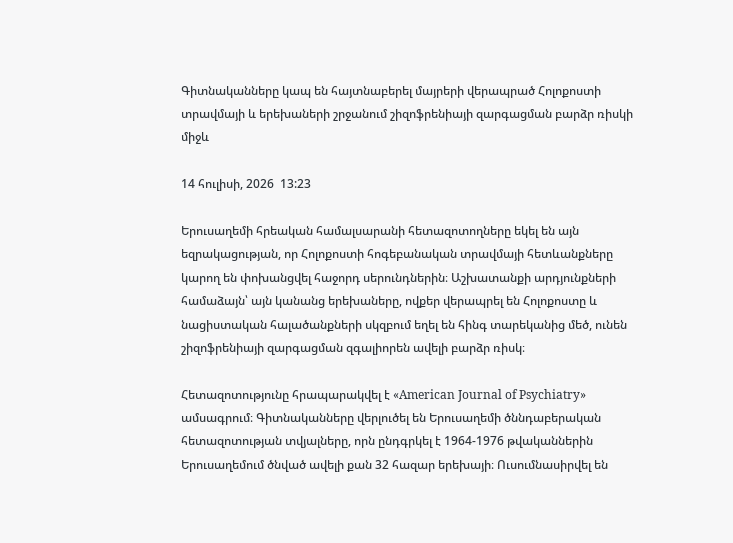Գիտնականները կապ են հայտնաբերել մայրերի վերապրած Հոլոքոստի տրավմայի և երեխաների շրջանում շիզոֆրենիայի զարգացման բարձր ռիսկի միջև

14 հուլիսի, 2026  13:23

Երուսաղեմի հրեական համալսարանի հետազոտողները եկել են այն եզրակացության, որ Հոլոքոստի հոգեբանական տրավմայի հետևանքները կարող են փոխանցվել հաջորդ սերունդներին։ Աշխատանքի արդյունքների համաձայն՝ այն կանանց երեխաները, ովքեր վերապրել են Հոլոքոստը և նացիստական հալածանքների սկզբում եղել են հինգ տարեկանից մեծ, ունեն շիզոֆրենիայի զարգացման զգալիորեն ավելի բարձր ռիսկ։

Հետազոտությունը հրապարակվել է «American Journal of Psychiatry» ամսագրում։ Գիտնականները վերլուծել են Երուսաղեմի ծննդաբերական հետազոտության տվյալները, որն ընդգրկել է 1964-1976 թվականներին Երուսաղեմում ծնված ավելի քան 32 հազար երեխայի։ Ուսումնասիրվել են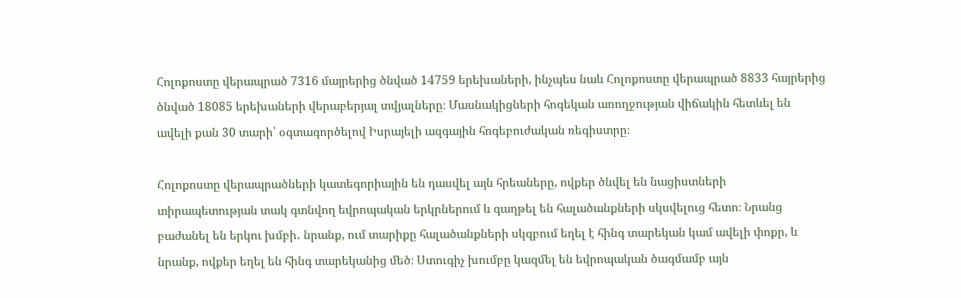Հոլոքոստը վերապրած 7316 մայրերից ծնված 14759 երեխաների, ինչպես նաև Հոլոքոստը վերապրած 8833 հայրերից ծնված 18085 երեխաների վերաբերյալ տվյալները։ Մասնակիցների հոգեկան առողջության վիճակին հետևել են ավելի քան 30 տարի՝ օգտագործելով Իսրայելի ազգային հոգեբուժական ռեգիստրը։

Հոլոքոստը վերապրածների կատեգորիային են դասվել այն հրեաները, ովքեր ծնվել են նացիստների տիրապետության տակ գտնվող եվրոպական երկրներում և գաղթել են հալածանքների սկսվելուց հետո։ Նրանց բաժանել են երկու խմբի․ նրանք, ում տարիքը հալածանքների սկզբում եղել է հինգ տարեկան կամ ավելի փոքր, և նրանք, ովքեր եղել են հինգ տարեկանից մեծ։ Ստուգիչ խումբը կազմել են եվրոպական ծագմամբ այն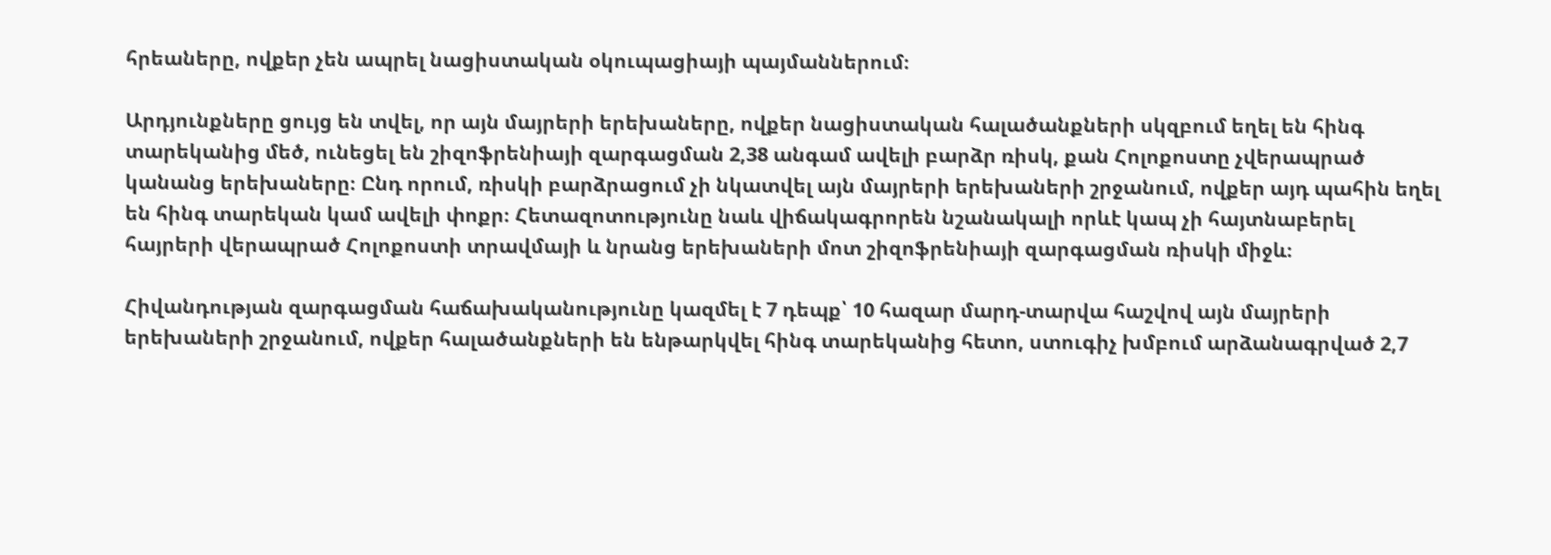հրեաները, ովքեր չեն ապրել նացիստական օկուպացիայի պայմաններում։

Արդյունքները ցույց են տվել, որ այն մայրերի երեխաները, ովքեր նացիստական հալածանքների սկզբում եղել են հինգ տարեկանից մեծ, ունեցել են շիզոֆրենիայի զարգացման 2,38 անգամ ավելի բարձր ռիսկ, քան Հոլոքոստը չվերապրած կանանց երեխաները։ Ընդ որում, ռիսկի բարձրացում չի նկատվել այն մայրերի երեխաների շրջանում, ովքեր այդ պահին եղել են հինգ տարեկան կամ ավելի փոքր։ Հետազոտությունը նաև վիճակագրորեն նշանակալի որևէ կապ չի հայտնաբերել հայրերի վերապրած Հոլոքոստի տրավմայի և նրանց երեխաների մոտ շիզոֆրենիայի զարգացման ռիսկի միջև։

Հիվանդության զարգացման հաճախականությունը կազմել է 7 դեպք՝ 10 հազար մարդ-տարվա հաշվով այն մայրերի երեխաների շրջանում, ովքեր հալածանքների են ենթարկվել հինգ տարեկանից հետո, ստուգիչ խմբում արձանագրված 2,7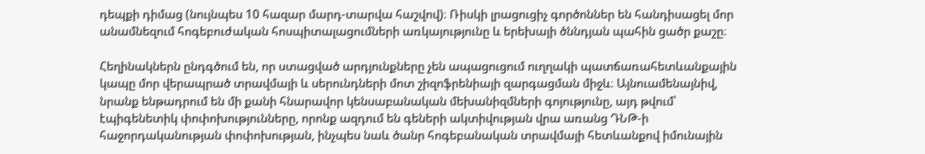դեպքի դիմաց (նույնպես 10 հազար մարդ-տարվա հաշվով)։ Ռիսկի լրացուցիչ գործոններ են հանդիսացել մոր անամնեզում հոգեբուժական հոսպիտալացումների առկայությունը և երեխայի ծննդյան պահին ցածր քաշը։

Հեղինակներն ընդգծում են, որ ստացված արդյունքները չեն ապացուցում ուղղակի պատճառահետևանքային կապը մոր վերապրած տրավմայի և սերունդների մոտ շիզոֆրենիայի զարգացման միջև։ Այնուամենայնիվ, նրանք ենթադրում են մի քանի հնարավոր կենսաբանական մեխանիզմների գոյությունը, այդ թվում՝ էպիգենետիկ փոփոխությունները, որոնք ազդում են գեների ակտիվության վրա առանց ԴՆԹ-ի հաջորդականության փոփոխության, ինչպես նաև ծանր հոգեբանական տրավմայի հետևանքով իմունային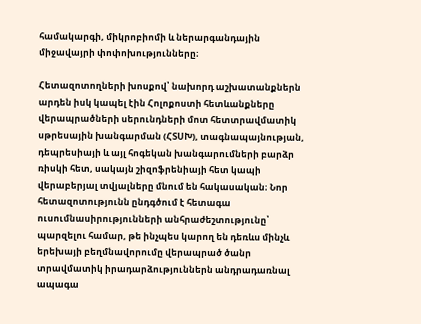համակարգի, միկրոբիոմի և ներարգանդային միջավայրի փոփոխությունները։

Հետազոտողների խոսքով՝ նախորդ աշխատանքներն արդեն իսկ կապել էին Հոլոքոստի հետևանքները վերապրածների սերունդների մոտ հետտրավմատիկ սթրեսային խանգարման (ՀՏՍԽ), տագնապայնության, դեպրեսիայի և այլ հոգեկան խանգարումների բարձր ռիսկի հետ, սակայն շիզոֆրենիայի հետ կապի վերաբերյալ տվյալները մնում են հակասական։ Նոր հետազոտությունն ընդգծում է հետագա ուսումնասիրությունների անհրաժեշտությունը՝ պարզելու համար, թե ինչպես կարող են դեռևս մինչև երեխայի բեղմնավորումը վերապրած ծանր տրավմատիկ իրադարձություններն անդրադառնալ ապագա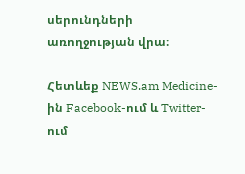սերունդների առողջության վրա։

Հետևեք NEWS.am Medicine-ին Facebook-ում և Twitter-ում